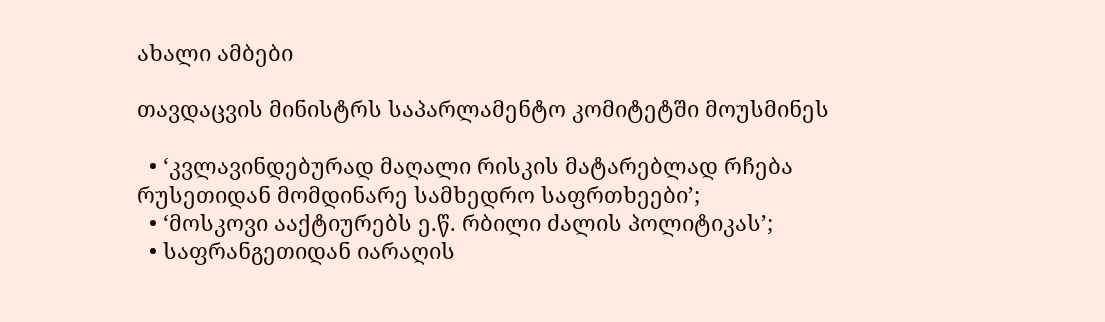ახალი ამბები

თავდაცვის მინისტრს საპარლამენტო კომიტეტში მოუსმინეს

  • ‘კვლავინდებურად მაღალი რისკის მატარებლად რჩება რუსეთიდან მომდინარე სამხედრო საფრთხეები’;
  • ‘მოსკოვი ააქტიურებს ე.წ. რბილი ძალის პოლიტიკას’;
  • საფრანგეთიდან იარაღის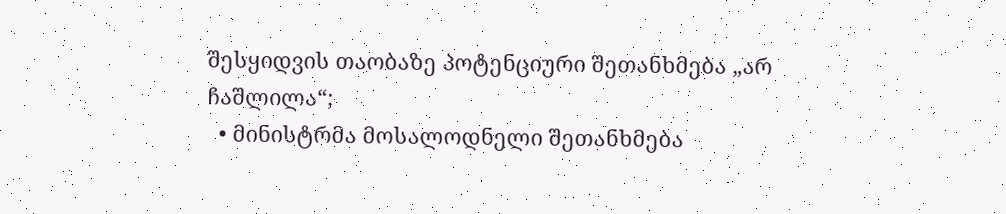შესყიდვის თაობაზე პოტენციური შეთანხმება „არ ჩაშლილა“;
  • მინისტრმა მოსალოდნელი შეთანხმება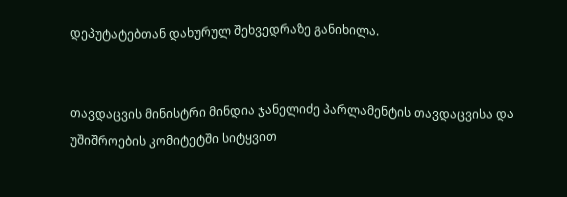დეპუტატებთან დახურულ შეხვედრაზე განიხილა.


თავდაცვის მინისტრი მინდია ჯანელიძე პარლამენტის თავდაცვისა და უშიშროების კომიტეტში სიტყვით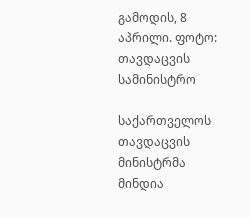გამოდის, 8 აპრილი. ფოტო: თავდაცვის სამინისტრო

საქართველოს თავდაცვის მინისტრმა მინდია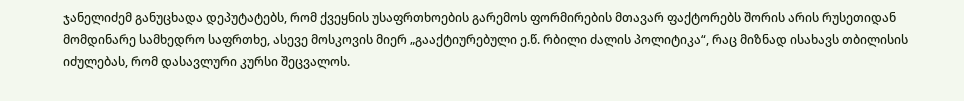ჯანელიძემ განუცხადა დეპუტატებს, რომ ქვეყნის უსაფრთხოების გარემოს ფორმირების მთავარ ფაქტორებს შორის არის რუსეთიდან მომდინარე სამხედრო საფრთხე, ასევე მოსკოვის მიერ „გააქტიურებული ე.წ. რბილი ძალის პოლიტიკა“, რაც მიზნად ისახავს თბილისის იძულებას, რომ დასავლური კურსი შეცვალოს.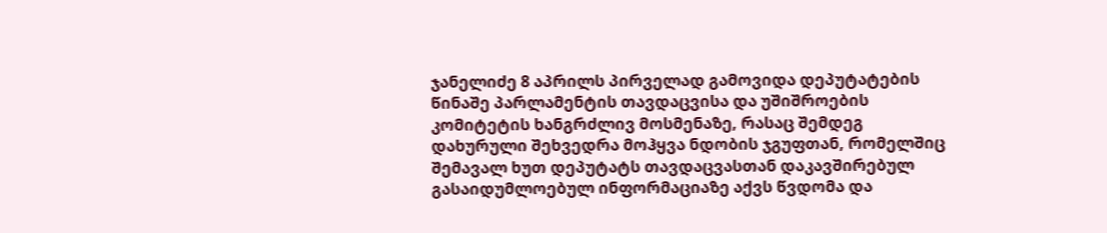ჯანელიძე 8 აპრილს პირველად გამოვიდა დეპუტატების წინაშე პარლამენტის თავდაცვისა და უშიშროების კომიტეტის ხანგრძლივ მოსმენაზე, რასაც შემდეგ დახურული შეხვედრა მოჰყვა ნდობის ჯგუფთან, რომელშიც შემავალ ხუთ დეპუტატს თავდაცვასთან დაკავშირებულ გასაიდუმლოებულ ინფორმაციაზე აქვს წვდომა და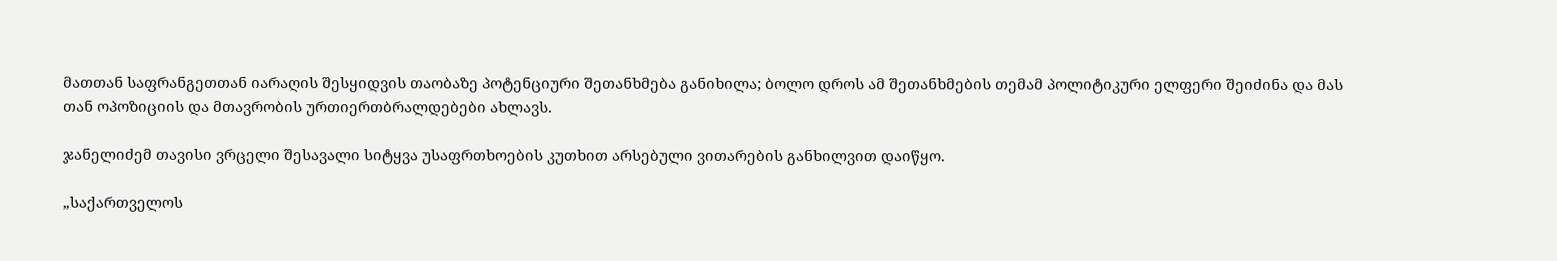მათთან საფრანგეთთან იარაღის შესყიდვის თაობაზე პოტენციური შეთანხმება განიხილა; ბოლო დროს ამ შეთანხმების თემამ პოლიტიკური ელფერი შეიძინა და მას თან ოპოზიციის და მთავრობის ურთიერთბრალდებები ახლავს.

ჯანელიძემ თავისი ვრცელი შესავალი სიტყვა უსაფრთხოების კუთხით არსებული ვითარების განხილვით დაიწყო.

„საქართველოს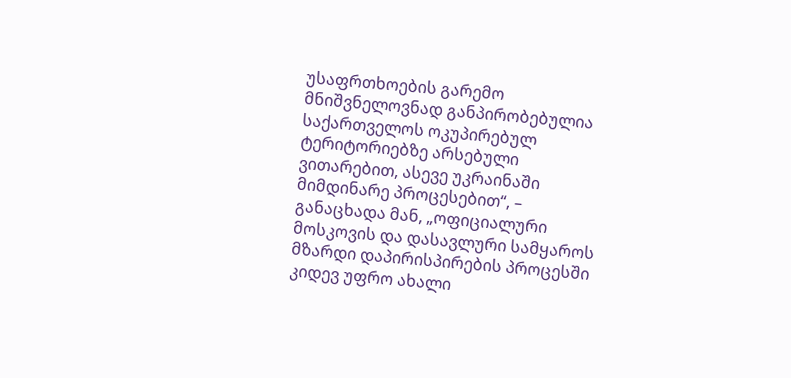უსაფრთხოების გარემო მნიშვნელოვნად განპირობებულია საქართველოს ოკუპირებულ ტერიტორიებზე არსებული ვითარებით, ასევე უკრაინაში მიმდინარე პროცესებით“, – განაცხადა მან, „ოფიციალური მოსკოვის და დასავლური სამყაროს მზარდი დაპირისპირების პროცესში კიდევ უფრო ახალი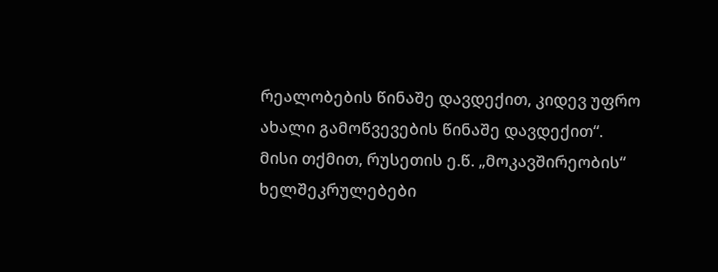რეალობების წინაშე დავდექით, კიდევ უფრო ახალი გამოწვევების წინაშე დავდექით“.
მისი თქმით, რუსეთის ე.წ. „მოკავშირეობის“ ხელშეკრულებები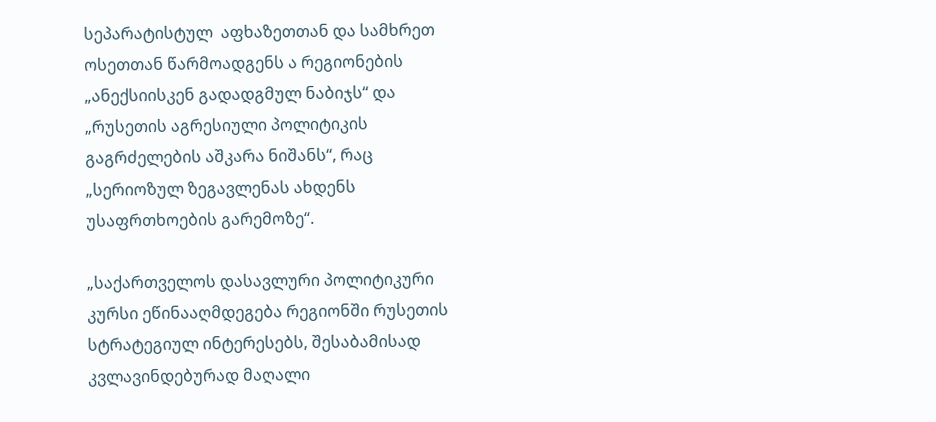სეპარატისტულ  აფხაზეთთან და სამხრეთ ოსეთთან წარმოადგენს ა რეგიონების „ანექსიისკენ გადადგმულ ნაბიჯს“ და „რუსეთის აგრესიული პოლიტიკის გაგრძელების აშკარა ნიშანს“, რაც „სერიოზულ ზეგავლენას ახდენს უსაფრთხოების გარემოზე“.

„საქართველოს დასავლური პოლიტიკური კურსი ეწინააღმდეგება რეგიონში რუსეთის სტრატეგიულ ინტერესებს, შესაბამისად კვლავინდებურად მაღალი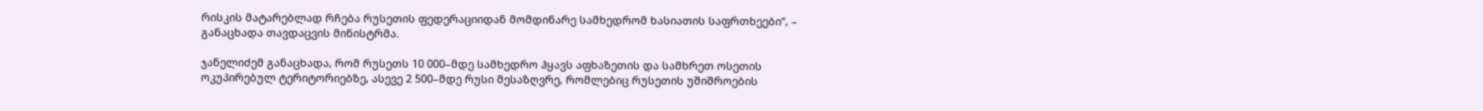რისკის მატარებლად რჩება რუსეთის ფედერაციიდან მომდინარე სამხედრომ ხასიათის საფრთხეები“, – განაცხადა თავდაცვის მინისტრმა.

ჯანელიძემ განაცხადა, რომ რუსეთს 10 000–მდე სამხედრო ჰყავს აფხაზეთის და სამხრეთ ოსეთის ოკუპირებულ ტერიტორიებზე, ასევე 2 500–მდე რუსი მესაზღვრე, რომლებიც რუსეთის უშიშროების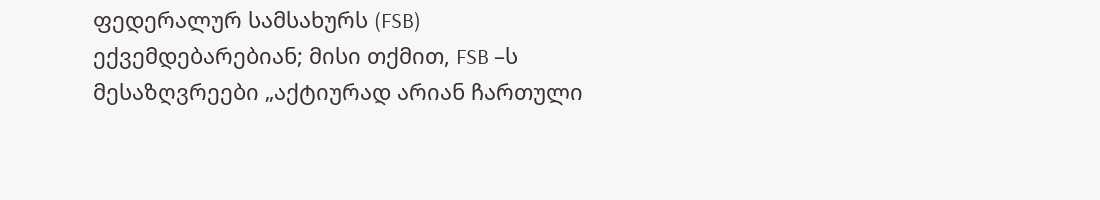ფედერალურ სამსახურს (FSB) ექვემდებარებიან; მისი თქმით, FSB –ს მესაზღვრეები „აქტიურად არიან ჩართული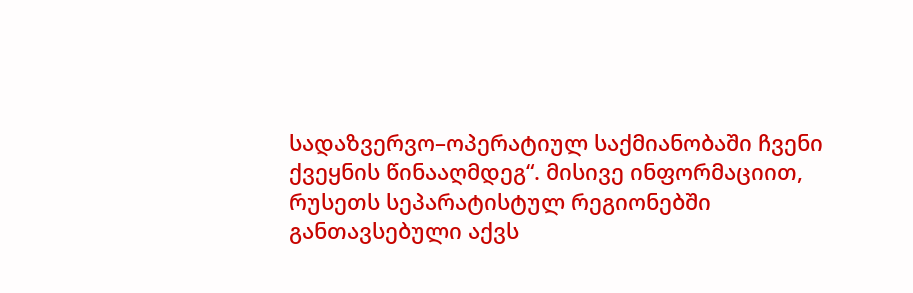სადაზვერვო–ოპერატიულ საქმიანობაში ჩვენი ქვეყნის წინააღმდეგ“. მისივე ინფორმაციით, რუსეთს სეპარატისტულ რეგიონებში განთავსებული აქვს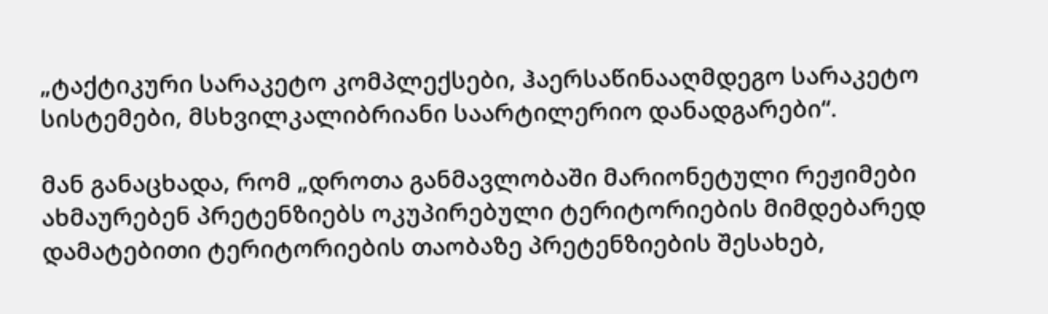„ტაქტიკური სარაკეტო კომპლექსები, ჰაერსაწინააღმდეგო სარაკეტო სისტემები, მსხვილკალიბრიანი საარტილერიო დანადგარები“.

მან განაცხადა, რომ „დროთა განმავლობაში მარიონეტული რეჟიმები ახმაურებენ პრეტენზიებს ოკუპირებული ტერიტორიების მიმდებარედ დამატებითი ტერიტორიების თაობაზე პრეტენზიების შესახებ,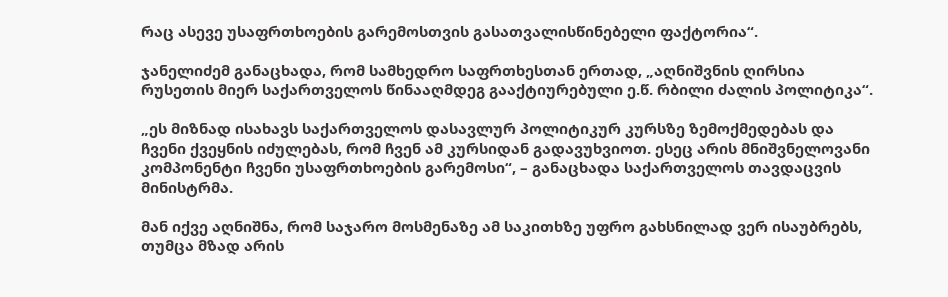რაც ასევე უსაფრთხოების გარემოსთვის გასათვალისწინებელი ფაქტორია“.

ჯანელიძემ განაცხადა, რომ სამხედრო საფრთხესთან ერთად, „აღნიშვნის ღირსია რუსეთის მიერ საქართველოს წინააღმდეგ გააქტიურებული ე.წ. რბილი ძალის პოლიტიკა“.

„ეს მიზნად ისახავს საქართველოს დასავლურ პოლიტიკურ კურსზე ზემოქმედებას და ჩვენი ქვეყნის იძულებას, რომ ჩვენ ამ კურსიდან გადავუხვიოთ. ესეც არის მნიშვნელოვანი კომპონენტი ჩვენი უსაფრთხოების გარემოსი“, – განაცხადა საქართველოს თავდაცვის მინისტრმა.

მან იქვე აღნიშნა, რომ საჯარო მოსმენაზე ამ საკითხზე უფრო გახსნილად ვერ ისაუბრებს, თუმცა მზად არის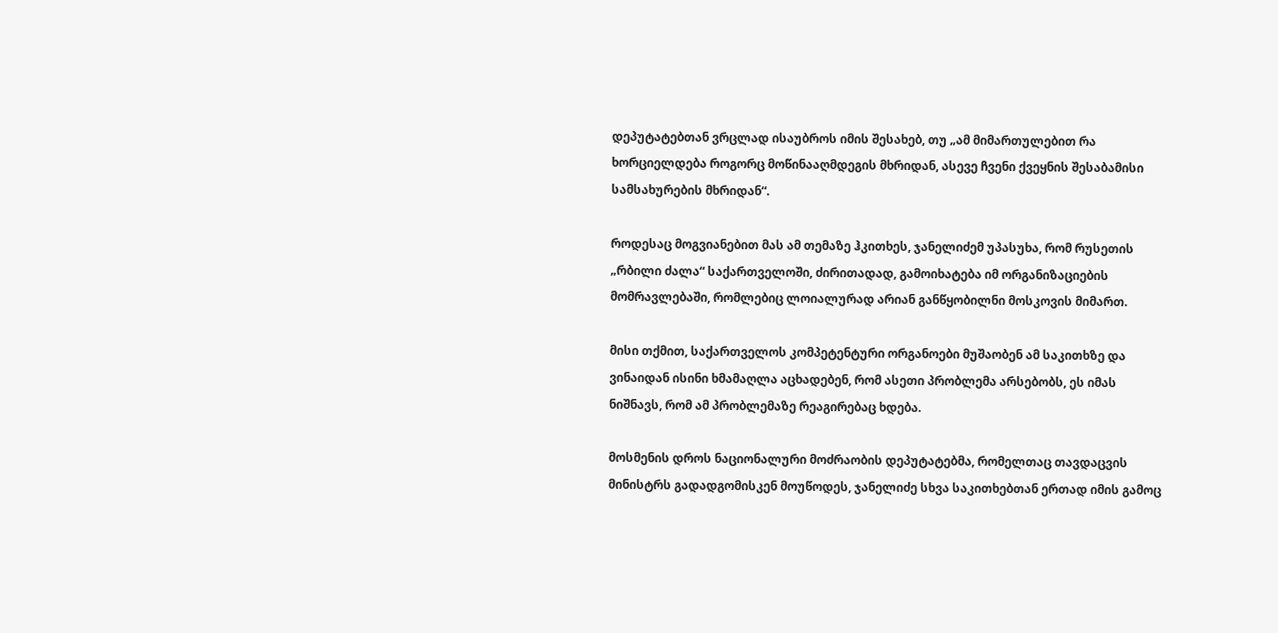დეპუტატებთან ვრცლად ისაუბროს იმის შესახებ, თუ „ამ მიმართულებით რა ხორციელდება როგორც მოწინააღმდეგის მხრიდან, ასევე ჩვენი ქვეყნის შესაბამისი სამსახურების მხრიდან“.

როდესაც მოგვიანებით მას ამ თემაზე ჰკითხეს, ჯანელიძემ უპასუხა, რომ რუსეთის „რბილი ძალა“ საქართველოში, ძირითადად, გამოიხატება იმ ორგანიზაციების მომრავლებაში, რომლებიც ლოიალურად არიან განწყობილნი მოსკოვის მიმართ.

მისი თქმით, საქართველოს კომპეტენტური ორგანოები მუშაობენ ამ საკითხზე და ვინაიდან ისინი ხმამაღლა აცხადებენ, რომ ასეთი პრობლემა არსებობს, ეს იმას ნიშნავს, რომ ამ პრობლემაზე რეაგირებაც ხდება.

მოსმენის დროს ნაციონალური მოძრაობის დეპუტატებმა, რომელთაც თავდაცვის მინისტრს გადადგომისკენ მოუწოდეს, ჯანელიძე სხვა საკითხებთან ერთად იმის გამოც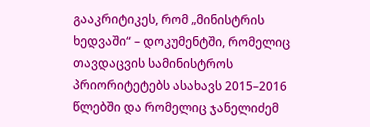გააკრიტიკეს, რომ „მინისტრის ხედვაში“ – დოკუმენტში, რომელიც თავდაცვის სამინისტროს პრიორიტეტებს ასახავს 2015–2016 წლებში და რომელიც ჯანელიძემ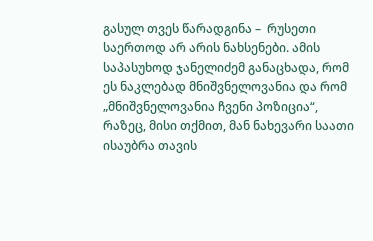გასულ თვეს წარადგინა –  რუსეთი საერთოდ არ არის ნახსენები. ამის საპასუხოდ ჯანელიძემ განაცხადა, რომ ეს ნაკლებად მნიშვნელოვანია და რომ „მნიშვნელოვანია ჩვენი პოზიცია“, რაზეც, მისი თქმით, მან ნახევარი საათი ისაუბრა თავის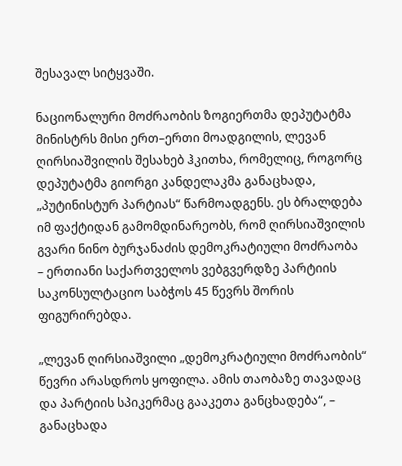შესავალ სიტყვაში.

ნაციონალური მოძრაობის ზოგიერთმა დეპუტატმა მინისტრს მისი ერთ–ერთი მოადგილის, ლევან ღირსიაშვილის შესახებ ჰკითხა, რომელიც, როგორც დეპუტატმა გიორგი კანდელაკმა განაცხადა,  „პუტინისტურ პარტიას“ წარმოადგენს. ეს ბრალდება იმ ფაქტიდან გამომდინარეობს, რომ ღირსიაშვილის გვარი ნინო ბურჯანაძის დემოკრატიული მოძრაობა – ერთიანი საქართველოს ვებგვერდზე პარტიის საკონსულტაციო საბჭოს 45 წევრს შორის ფიგურირებდა.

„ლევან ღირსიაშვილი „დემოკრატიული მოძრაობის“ წევრი არასდროს ყოფილა. ამის თაობაზე თავადაც და პარტიის სპიკერმაც გააკეთა განცხადება“, – განაცხადა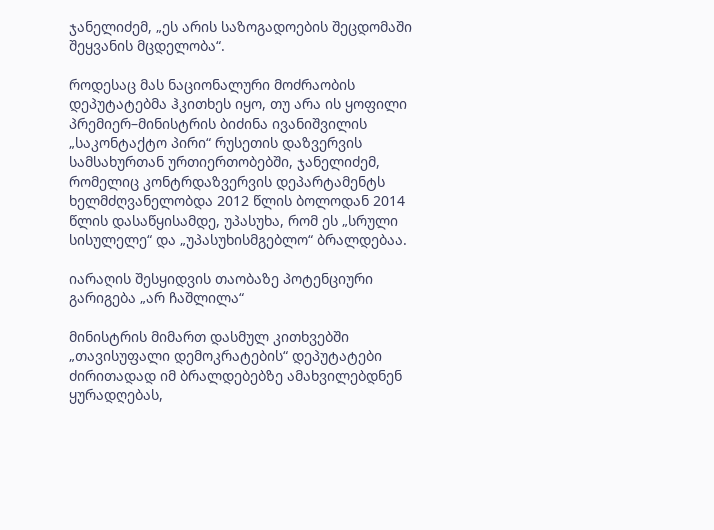ჯანელიძემ, „ეს არის საზოგადოების შეცდომაში შეყვანის მცდელობა“.

როდესაც მას ნაციონალური მოძრაობის დეპუტატებმა ჰკითხეს იყო, თუ არა ის ყოფილი პრემიერ–მინისტრის ბიძინა ივანიშვილის „საკონტაქტო პირი“ რუსეთის დაზვერვის სამსახურთან ურთიერთობებში, ჯანელიძემ, რომელიც კონტრდაზვერვის დეპარტამენტს ხელმძღვანელობდა 2012 წლის ბოლოდან 2014 წლის დასაწყისამდე, უპასუხა, რომ ეს „სრული სისულელე“ და „უპასუხისმგებლო“ ბრალდებაა.

იარაღის შესყიდვის თაობაზე პოტენციური გარიგება „არ ჩაშლილა“

მინისტრის მიმართ დასმულ კითხვებში „თავისუფალი დემოკრატების“ დეპუტატები ძირითადად იმ ბრალდებებზე ამახვილებდნენ ყურადღებას,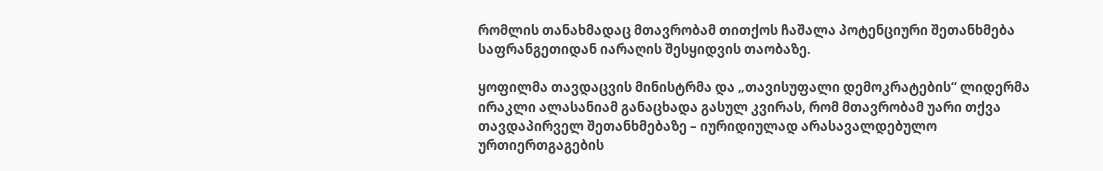რომლის თანახმადაც მთავრობამ თითქოს ჩაშალა პოტენციური შეთანხმება საფრანგეთიდან იარაღის შესყიდვის თაობაზე.

ყოფილმა თავდაცვის მინისტრმა და „თავისუფალი დემოკრატების“ ლიდერმა ირაკლი ალასანიამ განაცხადა გასულ კვირას, რომ მთავრობამ უარი თქვა თავდაპირველ შეთანხმებაზე – იურიდიულად არასავალდებულო ურთიერთგაგების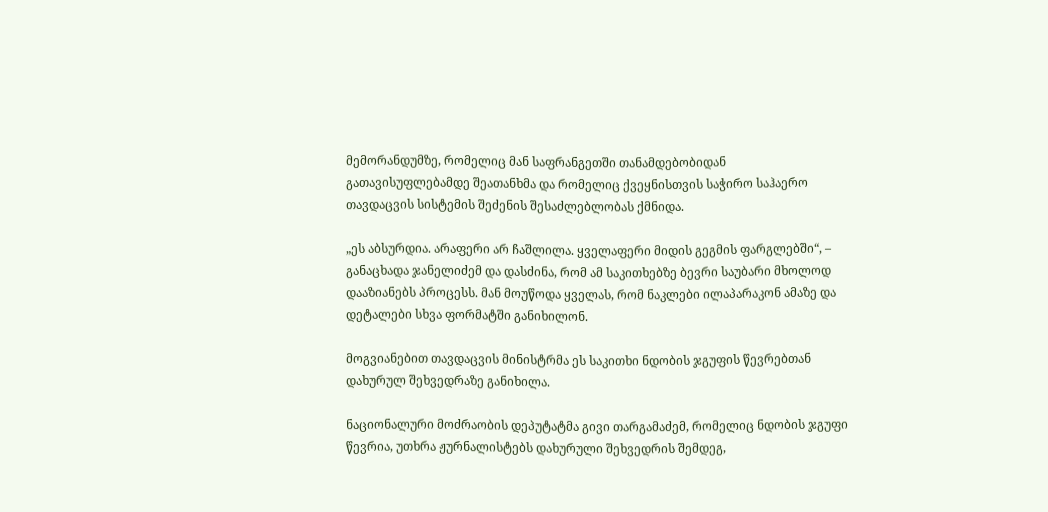მემორანდუმზე, რომელიც მან საფრანგეთში თანამდებობიდან გათავისუფლებამდე შეათანხმა და რომელიც ქვეყნისთვის საჭირო საჰაერო თავდაცვის სისტემის შეძენის შესაძლებლობას ქმნიდა.

„ეს აბსურდია. არაფერი არ ჩაშლილა. ყველაფერი მიდის გეგმის ფარგლებში“, – განაცხადა ჯანელიძემ და დასძინა, რომ ამ საკითხებზე ბევრი საუბარი მხოლოდ დააზიანებს პროცესს. მან მოუწოდა ყველას, რომ ნაკლები ილაპარაკონ ამაზე და დეტალები სხვა ფორმატში განიხილონ.

მოგვიანებით თავდაცვის მინისტრმა ეს საკითხი ნდობის ჯგუფის წევრებთან დახურულ შეხვედრაზე განიხილა.

ნაციონალური მოძრაობის დეპუტატმა გივი თარგამაძემ, რომელიც ნდობის ჯგუფი წევრია, უთხრა ჟურნალისტებს დახურული შეხვედრის შემდეგ,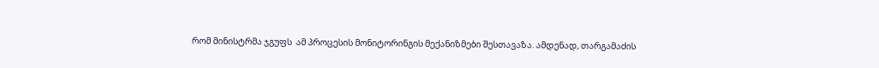რომ მინისტრმა ჯგუფს  ამ პროცესის მონიტორინგის მექანიზმები შესთავაზა. ამდენად, თარგამაძის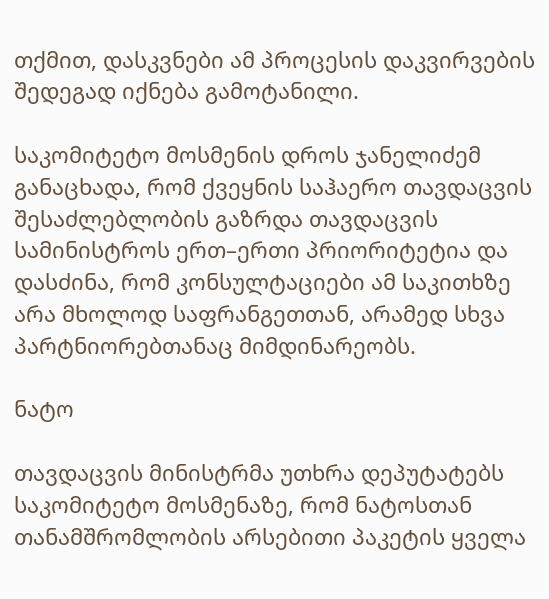თქმით, დასკვნები ამ პროცესის დაკვირვების შედეგად იქნება გამოტანილი.

საკომიტეტო მოსმენის დროს ჯანელიძემ განაცხადა, რომ ქვეყნის საჰაერო თავდაცვის შესაძლებლობის გაზრდა თავდაცვის სამინისტროს ერთ–ერთი პრიორიტეტია და დასძინა, რომ კონსულტაციები ამ საკითხზე არა მხოლოდ საფრანგეთთან, არამედ სხვა პარტნიორებთანაც მიმდინარეობს.

ნატო

თავდაცვის მინისტრმა უთხრა დეპუტატებს საკომიტეტო მოსმენაზე, რომ ნატოსთან თანამშრომლობის არსებითი პაკეტის ყველა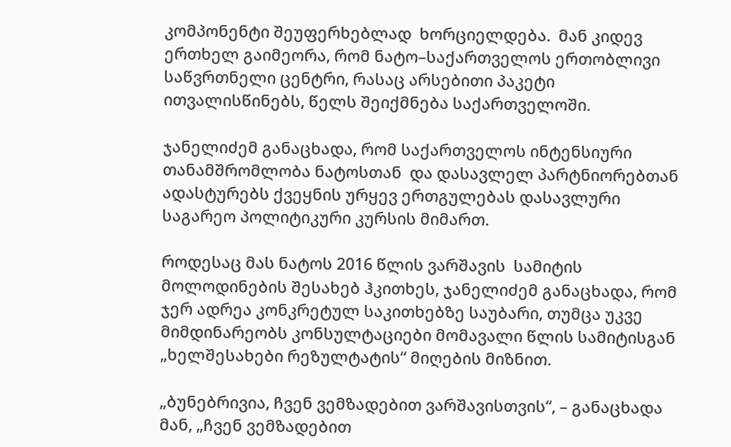კომპონენტი შეუფერხებლად  ხორციელდება.  მან კიდევ ერთხელ გაიმეორა, რომ ნატო–საქართველოს ერთობლივი საწვრთნელი ცენტრი, რასაც არსებითი პაკეტი ითვალისწინებს, წელს შეიქმნება საქართველოში.

ჯანელიძემ განაცხადა, რომ საქართველოს ინტენსიური თანამშრომლობა ნატოსთან  და დასავლელ პარტნიორებთან ადასტურებს ქვეყნის ურყევ ერთგულებას დასავლური საგარეო პოლიტიკური კურსის მიმართ.

როდესაც მას ნატოს 2016 წლის ვარშავის  სამიტის მოლოდინების შესახებ ჰკითხეს, ჯანელიძემ განაცხადა, რომ ჯერ ადრეა კონკრეტულ საკითხებზე საუბარი, თუმცა უკვე მიმდინარეობს კონსულტაციები მომავალი წლის სამიტისგან „ხელშესახები რეზულტატის“ მიღების მიზნით.

„ბუნებრივია, ჩვენ ვემზადებით ვარშავისთვის“, – განაცხადა მან, „ჩვენ ვემზადებით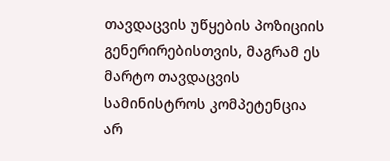თავდაცვის უწყების პოზიციის გენერირებისთვის, მაგრამ ეს მარტო თავდაცვის სამინისტროს კომპეტენცია არ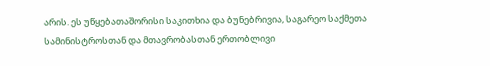არის. ეს უწყებათაშორისი საკითხია და ბუნებრივია, საგარეო საქმეთა სამინისტროსთან და მთავრობასთან ერთობლივი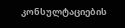კონსულტაციების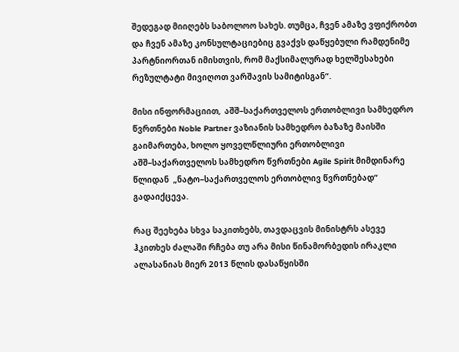შედეგად მიიღებს საბოლოო სახეს. თუმცა, ჩვენ ამაზე ვფიქრობთ და ჩვენ ამაზე კონსულტაციებიც გვაქვს დაწყებული რამდენიმე პარტნიორთან იმისთვის, რომ მაქსიმალურად ხელშესახები რეზულტატი მივიღოთ ვარშავის სამიტისგან“.

მისი ინფორმაციით,  აშშ–საქართველოს ერთობლივი სამხედრო წვრთნები Noble Partner ვაზიანის სამხედრო ბაზაზე მაისში გაიმართება, ხოლო ყოველწლიური ერთობლივი აშშ–საქართველოს სამხედრო წვრთნები Agile Spirit მიმდინარე წლიდან  „ნატო–საქართველოს ერთობლივ წვრთნებად“ გადაიქცევა.

რაც შეეხება სხვა საკითხებს, თავდაცვის მინისტრს ასევე ჰკითხეს ძალაში რჩება თუ არა მისი წინამორბედის ირაკლი ალასანიას მიერ 2013 წლის დასაწყისში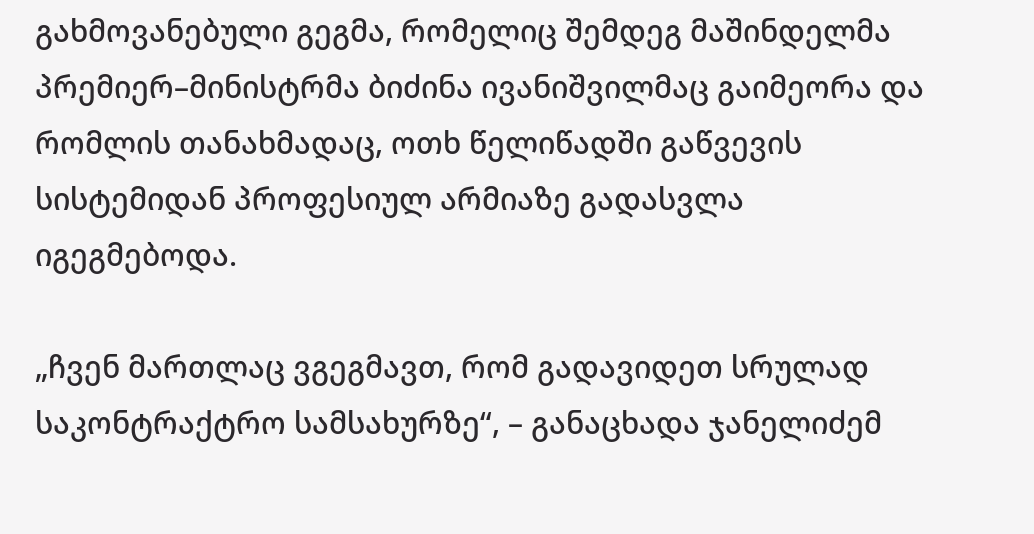გახმოვანებული გეგმა, რომელიც შემდეგ მაშინდელმა პრემიერ–მინისტრმა ბიძინა ივანიშვილმაც გაიმეორა და რომლის თანახმადაც, ოთხ წელიწადში გაწვევის სისტემიდან პროფესიულ არმიაზე გადასვლა იგეგმებოდა.

„ჩვენ მართლაც ვგეგმავთ, რომ გადავიდეთ სრულად საკონტრაქტრო სამსახურზე“, – განაცხადა ჯანელიძემ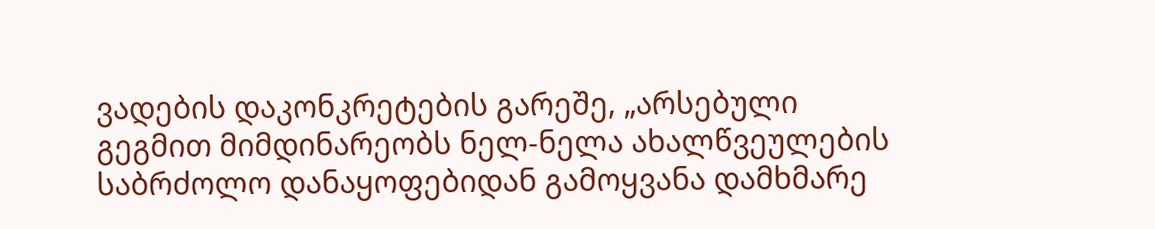ვადების დაკონკრეტების გარეშე, „არსებული გეგმით მიმდინარეობს ნელ-ნელა ახალწვეულების საბრძოლო დანაყოფებიდან გამოყვანა დამხმარე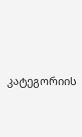კატეგორიის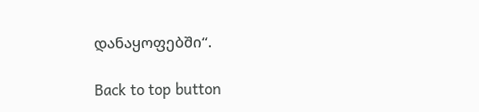დანაყოფებში“.

Back to top button